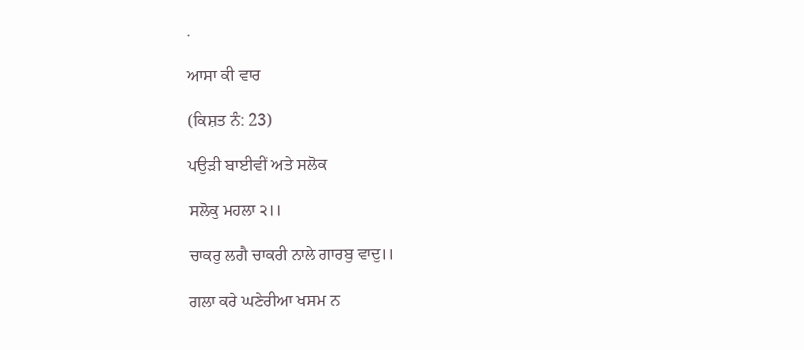.

ਆਸਾ ਕੀ ਵਾਰ

(ਕਿਸ਼ਤ ਨੰ: 23)

ਪਉੜੀ ਬਾਈਵੀਂ ਅਤੇ ਸਲੋਕ

ਸਲੋਕੁ ਮਹਲਾ ੨।।

ਚਾਕਰੁ ਲਗੈ ਚਾਕਰੀ ਨਾਲੇ ਗਾਰਬੁ ਵਾਦੁ।।

ਗਲਾ ਕਰੇ ਘਣੇਰੀਆ ਖਸਮ ਨ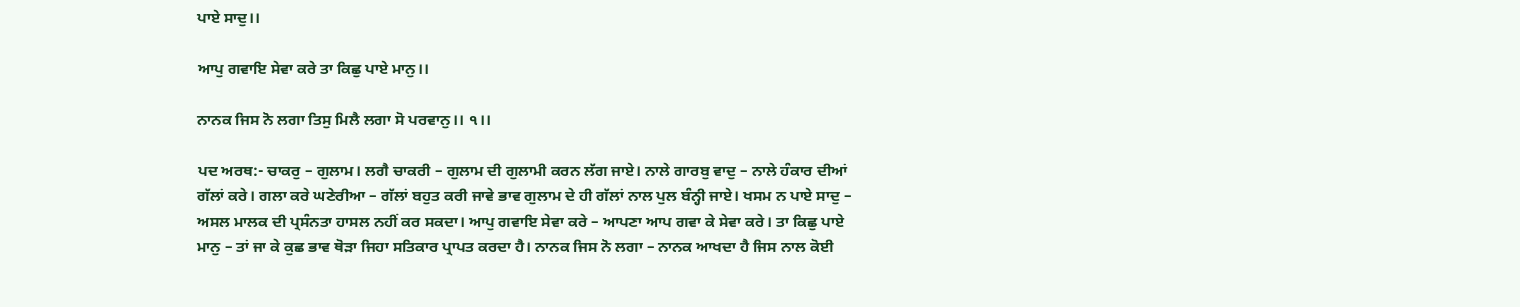ਪਾਏ ਸਾਦੁ।।

ਆਪੁ ਗਵਾਇ ਸੇਵਾ ਕਰੇ ਤਾ ਕਿਛੁ ਪਾਏ ਮਾਨੁ।।

ਨਾਨਕ ਜਿਸ ਨੋ ਲਗਾ ਤਿਸੁ ਮਿਲੈ ਲਗਾ ਸੋ ਪਰਵਾਨੁ।। ੧।।

ਪਦ ਅਰਥ:- ਚਾਕਰੁ – ਗੁਲਾਮ। ਲਗੈ ਚਾਕਰੀ – ਗੁਲਾਮ ਦੀ ਗੁਲਾਮੀ ਕਰਨ ਲੱਗ ਜਾਏ। ਨਾਲੇ ਗਾਰਬੁ ਵਾਦੁ – ਨਾਲੇ ਹੰਕਾਰ ਦੀਆਂ ਗੱਲਾਂ ਕਰੇ। ਗਲਾ ਕਰੇ ਘਣੇਰੀਆ – ਗੱਲਾਂ ਬਹੁਤ ਕਰੀ ਜਾਵੇ ਭਾਵ ਗੁਲਾਮ ਦੇ ਹੀ ਗੱਲਾਂ ਨਾਲ ਪੁਲ ਬੰਨ੍ਹੀ ਜਾਏ। ਖਸਮ ਨ ਪਾਏ ਸਾਦੁ – ਅਸਲ ਮਾਲਕ ਦੀ ਪ੍ਰਸੰਨਤਾ ਹਾਸਲ ਨਹੀਂ ਕਰ ਸਕਦਾ। ਆਪੁ ਗਵਾਇ ਸੇਵਾ ਕਰੇ – ਆਪਣਾ ਆਪ ਗਵਾ ਕੇ ਸੇਵਾ ਕਰੇ। ਤਾ ਕਿਛੁ ਪਾਏ ਮਾਨੁ – ਤਾਂ ਜਾ ਕੇ ਕੁਛ ਭਾਵ ਥੋੜਾ ਜਿਹਾ ਸਤਿਕਾਰ ਪ੍ਰਾਪਤ ਕਰਦਾ ਹੈ। ਨਾਨਕ ਜਿਸ ਨੋ ਲਗਾ – ਨਾਨਕ ਆਖਦਾ ਹੈ ਜਿਸ ਨਾਲ ਕੋਈ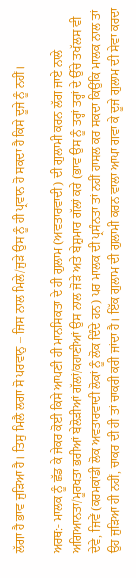ਲੱਗਾ ਹੈ ਭਾਵ ਜੁੜਿਆ ਹੈ। ਤਿਸੁ ਮਿਲੈ ਲਗਾ ਸੋ ਪਰਵਾਨੁ – ਜਿਸ ਨਾਲ ਮਿਲੇ/ਜੁੜੇ ਉਸ ਨੂੰ ਹੀ ਪ੍ਰਵਾਨ ਹੋ ਸਕਦਾ ਹੈ ਕਿਸੇ ਦੂਜੇ ਨੂੰ ਨਹੀਂ।

ਅਰਥ:- ਮਾਲਕ ਨੂੰ ਛੱਡ ਕੇ ਜੇਕਰ ਕੋਈ ਕਿਸੇ ਆਪਣੀ ਹੀ ਮਾਨਸਿਕਤਾ ਦੇ ਹੀ ਗੁਲਾਮ (ਅਵਤਾਰਵਾਦੀ) ਦੀ ਗੁਲਾਮੀ ਕਰਨ ਲੱਗ ਜਾਏ ਨਾਲੇ ਅਗਿਆਨਤਾ/ਮੂਰਖਤਾ ਭਰੀਆਂ ਬੇਲੋੜੀਆਂ ਗੱਲਾਂ/ਕਹਾਣੀਆਂ ਉਸ ਨਾਲ ਜੋੜੇ ਅਤੇ ਬੇਸ਼ੁਮਾਰ ਗੱਲਾਂ ਕਰੇ (ਭਾਵ ਉਸ ਨੂੰ ਤਰ੍ਹਾਂ ਤਰ੍ਹਾਂ ਦੇ ਉੱਚੇ ਤਖੱਲਸ ਵੀ ਦੇਵੇ, ਜਿਵੇਂ (ਕਰਮਕਾਂਡੀ ਲੋਕ ਅਵਤਾਰਵਾਦੀ ਲੋਕਾਂ ਨੂੰ ਲੋਕ ਦਿੰਦੇ ਹਨ) ਪਰ ਮਾਲਕ ਦੀ ਪ੍ਰਸੰਨਤਾ ਤਾਂ ਨਹੀਂ ਹਾਸਲ ਕਰ ਸਕਦਾ ਕਿਉਂਕਿ ਮਾਲਕ ਨਾਲ ਤਾਂ ਉਹ ਜੁੜਿਆ ਹੀ ਨਹੀਂ, ਚਾਕਰ ਦੀ ਹੀ ਤਾਂ ਚਾਕਰੀ ਕਰੀ ਜਾਂਦਾ ਹੈ। ਇੱਕ ਗੁਲਾਮ ਦੀ ਗੁਲਾਮੀ ਕਰਨ ਵਾਲਾ ਆਪਾ ਗਵਾ ਕੇ ਦੂਜੇ ਗੁਲਾਮ ਦੀ ਸੇਵਾ ਕਰਦਾ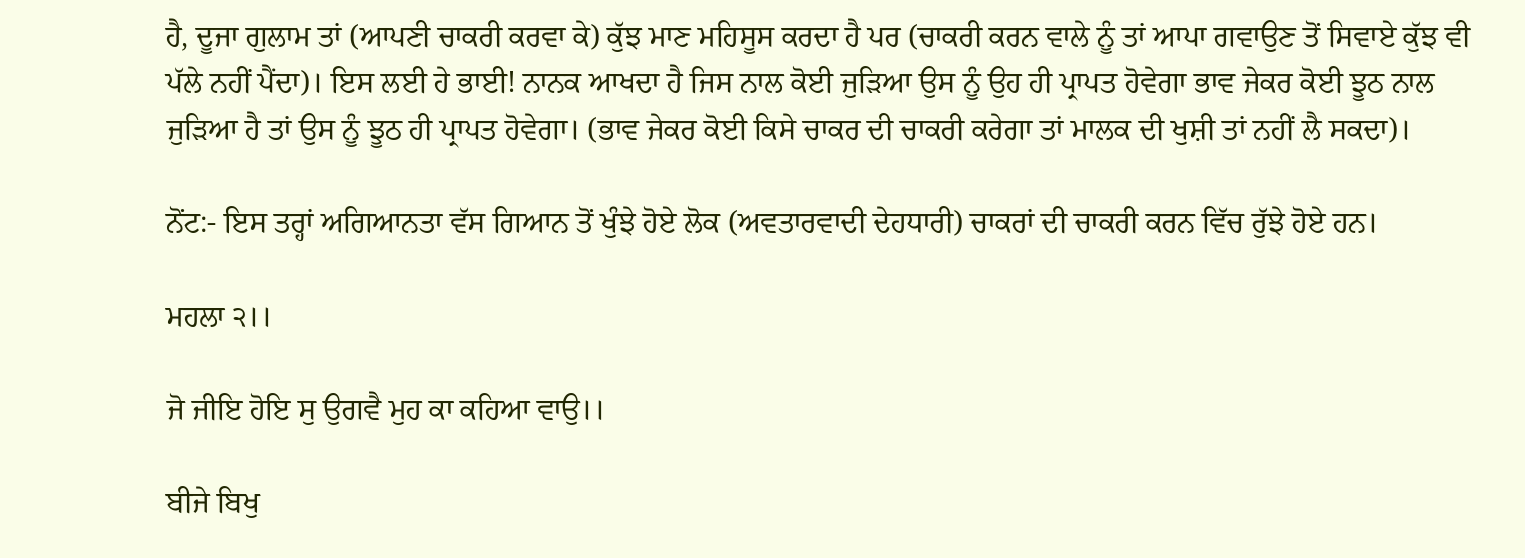ਹੈ, ਦੂਜਾ ਗੁਲਾਮ ਤਾਂ (ਆਪਣੀ ਚਾਕਰੀ ਕਰਵਾ ਕੇ) ਕੁੱਝ ਮਾਣ ਮਹਿਸੂਸ ਕਰਦਾ ਹੈ ਪਰ (ਚਾਕਰੀ ਕਰਨ ਵਾਲੇ ਨੂੰ ਤਾਂ ਆਪਾ ਗਵਾਉਣ ਤੋਂ ਸਿਵਾਏ ਕੁੱਝ ਵੀ ਪੱਲੇ ਨਹੀਂ ਪੈਂਦਾ)। ਇਸ ਲਈ ਹੇ ਭਾਈ! ਨਾਨਕ ਆਖਦਾ ਹੈ ਜਿਸ ਨਾਲ ਕੋਈ ਜੁੜਿਆ ਉਸ ਨੂੰ ਉਹ ਹੀ ਪ੍ਰਾਪਤ ਹੋਵੇਗਾ ਭਾਵ ਜੇਕਰ ਕੋਈ ਝੂਠ ਨਾਲ ਜੁੜਿਆ ਹੈ ਤਾਂ ਉਸ ਨੂੰ ਝੂਠ ਹੀ ਪ੍ਰਾਪਤ ਹੋਵੇਗਾ। (ਭਾਵ ਜੇਕਰ ਕੋਈ ਕਿਸੇ ਚਾਕਰ ਦੀ ਚਾਕਰੀ ਕਰੇਗਾ ਤਾਂ ਮਾਲਕ ਦੀ ਖੁਸ਼ੀ ਤਾਂ ਨਹੀਂ ਲੈ ਸਕਦਾ)।

ਨੋਂਟ:- ਇਸ ਤਰ੍ਹਾਂ ਅਗਿਆਨਤਾ ਵੱਸ ਗਿਆਨ ਤੋਂ ਖੁੰਝੇ ਹੋਏ ਲੋਕ (ਅਵਤਾਰਵਾਦੀ ਦੇਹਧਾਰੀ) ਚਾਕਰਾਂ ਦੀ ਚਾਕਰੀ ਕਰਨ ਵਿੱਚ ਰੁੱਝੇ ਹੋਏ ਹਨ।

ਮਹਲਾ ੨।।

ਜੋ ਜੀਇ ਹੋਇ ਸੁ ਉਗਵੈ ਮੁਹ ਕਾ ਕਹਿਆ ਵਾਉ।।

ਬੀਜੇ ਬਿਖੁ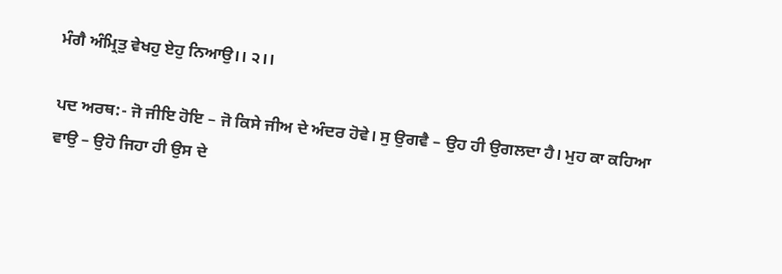ਮੰਗੈ ਅੰਮ੍ਰਿਤੁ ਵੇਖਹੁ ਏਹੁ ਨਿਆਉ।। ੨।।

ਪਦ ਅਰਥ:- ਜੋ ਜੀਇ ਹੋਇ – ਜੋ ਕਿਸੇ ਜੀਅ ਦੇ ਅੰਦਰ ਹੋਵੇ। ਸੁ ਉਗਵੈ – ਉਹ ਹੀ ਉਗਲਦਾ ਹੈ। ਮੁਹ ਕਾ ਕਹਿਆ ਵਾਉ – ਉਹੋ ਜਿਹਾ ਹੀ ਉਸ ਦੇ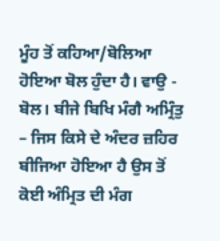ਮੂੰਹ ਤੋਂ ਕਹਿਆ/ਬੋਲਿਆ ਹੋਇਆ ਬੋਲ ਹੁੰਦਾ ਹੈ। ਵਾਉ - ਬੋਲ। ਬੀਜੇ ਬਿਖਿ ਮੰਗੈ ਅਮ੍ਰਿੰਤੁ – ਜਿਸ ਕਿਸੇ ਦੇ ਅੰਦਰ ਜ਼ਹਿਰ ਬੀਜਿਆ ਹੋਇਆ ਹੈ ਉਸ ਤੋਂ ਕੋਈ ਅੰਮ੍ਰਿਤ ਦੀ ਮੰਗ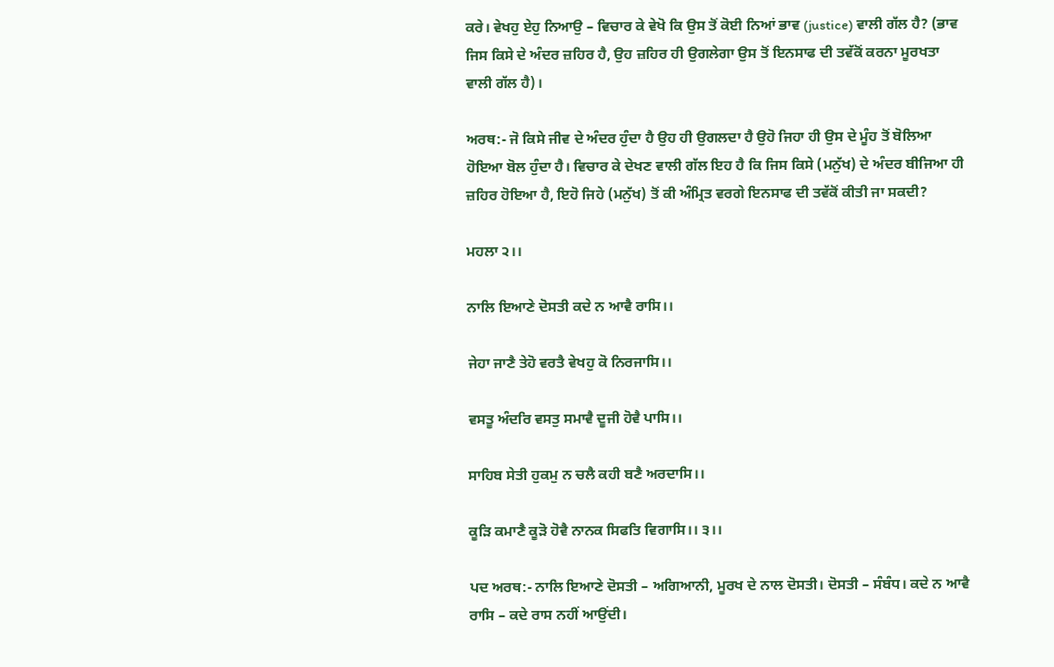ਕਰੇ। ਵੇਖਹੁ ਏਹੁ ਨਿਆਉ – ਵਿਚਾਰ ਕੇ ਵੇਖੋ ਕਿ ਉਸ ਤੋਂ ਕੋਈ ਨਿਆਂ ਭਾਵ (justice) ਵਾਲੀ ਗੱਲ ਹੈ? (ਭਾਵ ਜਿਸ ਕਿਸੇ ਦੇ ਅੰਦਰ ਜ਼ਹਿਰ ਹੈ, ਉਹ ਜ਼ਹਿਰ ਹੀ ਉਗਲੇਗਾ ਉਸ ਤੋਂ ਇਨਸਾਫ ਦੀ ਤਵੱਕੋਂ ਕਰਨਾ ਮੂਰਖਤਾ ਵਾਲੀ ਗੱਲ ਹੈ)।

ਅਰਥ:- ਜੋ ਕਿਸੇ ਜੀਵ ਦੇ ਅੰਦਰ ਹੁੰਦਾ ਹੈ ਉਹ ਹੀ ਉਗਲਦਾ ਹੈ ਉਹੋ ਜਿਹਾ ਹੀ ਉਸ ਦੇ ਮੂੰਹ ਤੋਂ ਬੋਲਿਆ ਹੋਇਆ ਬੋਲ ਹੁੰਦਾ ਹੈ। ਵਿਚਾਰ ਕੇ ਦੇਖਣ ਵਾਲੀ ਗੱਲ ਇਹ ਹੈ ਕਿ ਜਿਸ ਕਿਸੇ (ਮਨੁੱਖ) ਦੇ ਅੰਦਰ ਬੀਜਿਆ ਹੀ ਜ਼ਹਿਰ ਹੋਇਆ ਹੈ, ਇਹੋ ਜਿਹੇ (ਮਨੁੱਖ) ਤੋਂ ਕੀ ਅੰਮ੍ਰਿਤ ਵਰਗੇ ਇਨਸਾਫ ਦੀ ਤਵੱਕੋਂ ਕੀਤੀ ਜਾ ਸਕਦੀ?

ਮਹਲਾ ੨।।

ਨਾਲਿ ਇਆਣੇ ਦੋਸਤੀ ਕਦੇ ਨ ਆਵੈ ਰਾਸਿ।।

ਜੇਹਾ ਜਾਣੈ ਤੇਹੋ ਵਰਤੈ ਵੇਖਹੁ ਕੋ ਨਿਰਜਾਸਿ।।

ਵਸਤੂ ਅੰਦਰਿ ਵਸਤੁ ਸਮਾਵੈ ਦੂਜੀ ਹੋਵੈ ਪਾਸਿ।।

ਸਾਹਿਬ ਸੇਤੀ ਹੁਕਮੁ ਨ ਚਲੈ ਕਹੀ ਬਣੈ ਅਰਦਾਸਿ।।

ਕੂੜਿ ਕਮਾਣੈ ਕੂੜੋ ਹੋਵੈ ਨਾਨਕ ਸਿਫਤਿ ਵਿਗਾਸਿ।। ੩।।

ਪਦ ਅਰਥ:- ਨਾਲਿ ਇਆਣੇ ਦੋਸਤੀ – ਅਗਿਆਨੀ, ਮੂਰਖ ਦੇ ਨਾਲ ਦੋਸਤੀ। ਦੋਸਤੀ – ਸੰਬੰਧ। ਕਦੇ ਨ ਆਵੈ ਰਾਸਿ – ਕਦੇ ਰਾਸ ਨਹੀਂ ਆਉਂਦੀ।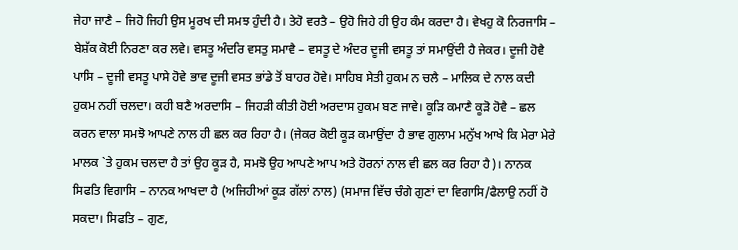ਜੇਹਾ ਜਾਣੈ – ਜਿਹੋ ਜਿਹੀ ਉਸ ਮੂਰਖ ਦੀ ਸਮਝ ਹੁੰਦੀ ਹੈ। ਤੇਹੋ ਵਰਤੈ – ਉਹੋ ਜਿਹੇ ਹੀ ਉਹ ਕੰਮ ਕਰਦਾ ਹੈ। ਵੇਖਹੁ ਕੋ ਨਿਰਜਾਸਿ – ਬੇਸ਼ੱਕ ਕੋਈ ਨਿਰਣਾ ਕਰ ਲਵੇ। ਵਸਤੂ ਅੰਦਰਿ ਵਸਤੁ ਸਮਾਵੈ – ਵਸਤੂ ਦੇ ਅੰਦਰ ਦੂਜੀ ਵਸਤੂ ਤਾਂ ਸਮਾਉਂਦੀ ਹੈ ਜੇਕਰ। ਦੂਜੀ ਹੋਵੈ ਪਾਸਿ – ਦੂਜੀ ਵਸਤੂ ਪਾਸੇ ਹੋਵੇ ਭਾਵ ਦੂਜੀ ਵਸਤ ਭਾਂਡੇ ਤੋਂ ਬਾਹਰ ਹੋਵੇ। ਸਾਹਿਬ ਸੇਤੀ ਹੁਕਮ ਨ ਚਲੈ – ਮਾਲਿਕ ਦੇ ਨਾਲ ਕਦੀ ਹੁਕਮ ਨਹੀਂ ਚਲਦਾ। ਕਹੀ ਬਣੈ ਅਰਦਾਸਿ – ਜਿਹੜੀ ਕੀਤੀ ਹੋਈ ਅਰਦਾਸ ਹੁਕਮ ਬਣ ਜਾਵੇ। ਕੂੜਿ ਕਮਾਣੈ ਕੂੜੋ ਹੋਵੈ – ਛਲ ਕਰਨ ਵਾਲਾ ਸਮਝੋ ਆਪਣੇ ਨਾਲ ਹੀ ਛਲ ਕਰ ਰਿਹਾ ਹੈ। (ਜੇਕਰ ਕੋਈ ਕੂੜ ਕਮਾਉਂਦਾ ਹੈ ਭਾਵ ਗੁਲਾਮ ਮਨੁੱਖ ਆਖੇ ਕਿ ਮੇਰਾ ਮੇਰੇ ਮਾਲਕ `ਤੇ ਹੁਕਮ ਚਲਦਾ ਹੈ ਤਾਂ ਉਹ ਕੂੜ ਹੈ, ਸਮਝੋ ਉਹ ਆਪਣੇ ਆਪ ਅਤੇ ਹੋਰਨਾਂ ਨਾਲ ਵੀ ਛਲ ਕਰ ਰਿਹਾ ਹੈ)। ਨਾਨਕ ਸਿਫਤਿ ਵਿਗਾਸਿ – ਨਾਨਕ ਆਖਦਾ ਹੈ (ਅਜਿਹੀਆਂ ਕੂੜ ਗੱਲਾਂ ਨਾਲ) (ਸਮਾਜ ਵਿੱਚ ਚੰਗੇ ਗੁਣਾਂ ਦਾ ਵਿਗਾਸਿ/ਫੈਲਾਉ ਨਹੀਂ ਹੋ ਸਕਦਾ। ਸਿਫਤਿ – ਗੁਣ,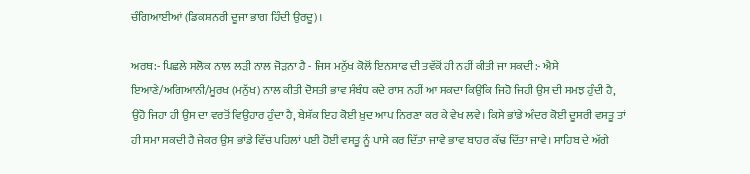ਚੰਗਿਆਈਆਂ (ਡਿਕਸ਼ਨਰੀ ਦੂਜਾ ਭਾਗ ਹਿੰਦੀ ਉਰਦੂ)।

ਅਰਥ:- ਪਿਛਲੇ ਸਲੋਕ ਨਾਲ ਲੜੀ ਨਾਲ ਜੋੜਨਾ ਹੈ - ਜਿਸ ਮਨੁੱਖ ਕੋਲੋਂ ਇਨਸਾਫ ਦੀ ਤਵੱਕੋਂ ਹੀ ਨਹੀਂ ਕੀਤੀ ਜਾ ਸਕਦੀ:- ਐਸੇ ਇਆਣੇ/ਅਗਿਆਨੀ/ਮੂਰਖ (ਮਨੁੱਖ) ਨਾਲ ਕੀਤੀ ਦੋਸਤੀ ਭਾਵ ਸੰਬੰਧ ਕਦੇ ਰਾਸ ਨਹੀਂ ਆ ਸਕਦਾ ਕਿਉਂਕਿ ਜਿਹੋ ਜਿਹੀ ਉਸ ਦੀ ਸਮਝ ਹੁੰਦੀ ਹੈ, ਉਹੋ ਜਿਹਾ ਹੀ ਉਸ ਦਾ ਵਰਤੋਂ ਵਿਉਹਾਰ ਹੁੰਦਾ ਹੈ, ਬੇਸ਼ੱਕ ਇਹ ਕੋਈ ਖ਼ੁਦ ਆਪ ਨਿਰਣਾ ਕਰ ਕੇ ਵੇਖ ਲਵੇ। ਕਿਸੇ ਭਾਂਡੇ ਅੰਦਰ ਕੋਈ ਦੂਸਰੀ ਵਸਤੂ ਤਾਂ ਹੀ ਸਮਾ ਸਕਦੀ ਹੈ ਜੇਕਰ ਉਸ ਭਾਂਡੇ ਵਿੱਚ ਪਹਿਲਾਂ ਪਈ ਹੋਈ ਵਸਤੂ ਨੂੰ ਪਾਸੇ ਕਰ ਦਿੱਤਾ ਜਾਵੇ ਭਾਵ ਬਾਹਰ ਕੱਢ ਦਿੱਤਾ ਜਾਵੇ। ਸਾਹਿਬ ਦੇ ਅੱਗੇ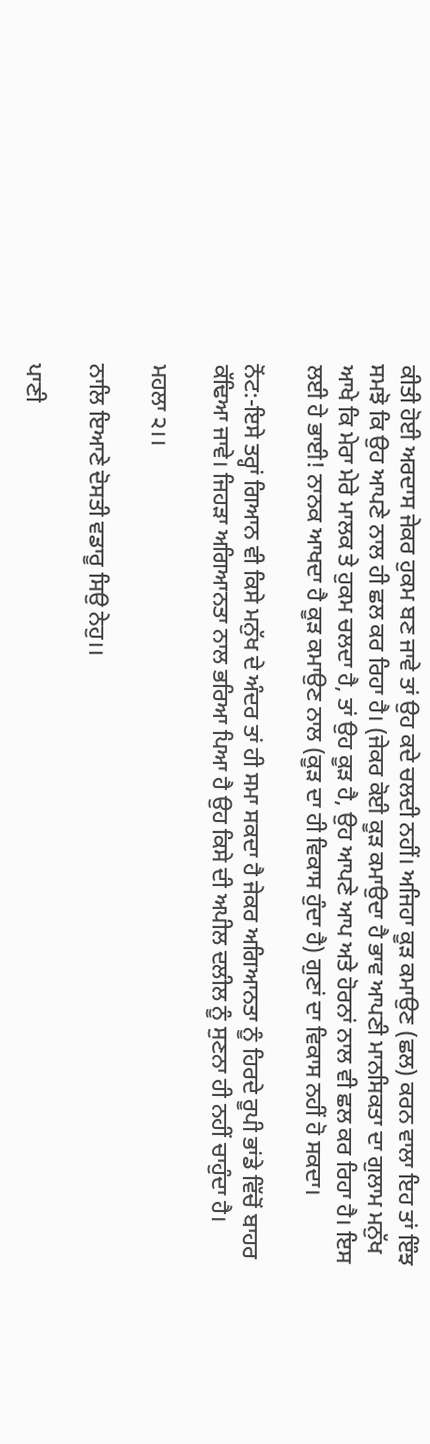ਕੀਤੀ ਹੋਈ ਅਰਦਾਸ ਜੇਕਰ ਹੁਕਮ ਬਣ ਜਾਵੇ ਤਾਂ ਉਹ ਕਦੇ ਚਲਦੀ ਨਹੀਂ। ਅਜਿਹਾ ਕੂੜ ਕਮਾਉਣ (ਛਲ) ਕਰਨ ਵਾਲਾ ਇਹ ਤਾਂ ਇੰਝ ਸਮਝੋ ਕਿ ਉਹ ਆਪਣੇ ਨਾਲ ਹੀ ਛਲ ਕਰ ਰਿਹਾ ਹੈ। (ਜੇਕਰ ਕੋਈ ਕੂੜ ਕਮਾਉਦਾ ਹੈ ਭਾਵ ਆਪਣੀ ਮਾਨਸਿਕਤਾ ਦਾ ਗੁਲਾਮ ਮਨੁੱਖ ਆਖੇ ਕਿ ਮੇਰਾ ਮੇਰੇ ਮਾਲਕ ਤੇ ਹੁਕਮ ਚਲਦਾ ਹੈ, ਤਾਂ ਉਹ ਕੂੜ ਹੈ, ਉਹ ਆਪਣੇ ਆਪ ਅਤੇ ਹੋਰਨਾਂ ਨਾਲ ਵੀ ਛਲ ਕਰ ਰਿਹਾ ਹੈ। ਇਸ ਲਈ ਹੇ ਭਾਈ! ਨਾਨਕ ਆਖਦਾ ਹੈ ਕੂੜ ਕਮਾਉਣ ਨਾਲ (ਕੂੜ ਦਾ ਹੀ ਵਿਕਾਸ ਹੁੰਦਾ ਹੈ) ਗੁਣਾਂ ਦਾ ਵਿਕਾਸ ਨਹੀਂ ਹੋ ਸਕਦਾ।

ਨੋਂਟ:-ਇਸੇ ਤਰ੍ਹਾਂ ਗਿਆਨ ਵੀ ਕਿਸੇ ਮਨੁੱਖ ਦੇ ਅੰਦਰ ਤਾਂ ਹੀ ਸਮਾ ਸਕਦਾ ਹੈ ਜੇਕਰ ਅਗਿਆਨਤਾ ਨੂੰ ਹਿਰਦੇ ਰੂਪੀ ਭਾਂਡੇ ਵਿੱਚੋਂ ਬਾਹਰ ਕੱਢਿਆ ਜਾਵੇ। ਜਿਹੜਾ ਅਗਿਆਨਤਾ ਨਾਲ ਭਰਿਆ ਪਿਆ ਹੈ ਉਹ ਕਿਸੇ ਦੀ ਅਪੀਲ ਦਲੀਲ ਨੂੰ ਸੁਣਨਾ ਹੀ ਨਹੀਂ ਚਾਹੁੰਦਾ ਹੈ।

ਮਹਲਾ ੨।।

ਨਾਲਿ ਇਆਣੇ ਦੋਸਤੀ ਵਡਾਰੂ ਸਿਉ ਨੇਹੁ।।

ਪਾਣੀ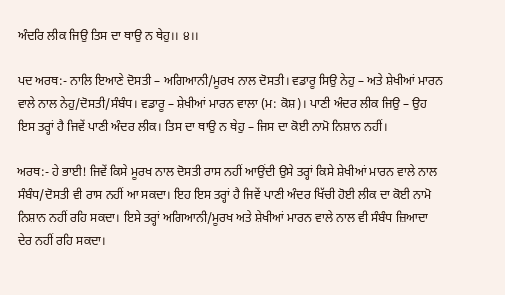ਅੰਦਰਿ ਲੀਕ ਜਿਉ ਤਿਸ ਦਾ ਥਾਉ ਨ ਥੇਹੁ।। ੪।।

ਪਦ ਅਰਥ:- ਨਾਲਿ ਇਆਣੇ ਦੋਸਤੀ – ਅਗਿਆਨੀ/ਮੂਰਖ ਨਾਲ ਦੋਸਤੀ। ਵਡਾਰੂ ਸਿਉ ਨੇਹੁ – ਅਤੇ ਸ਼ੇਖੀਆਂ ਮਾਰਨ ਵਾਲੇ ਨਾਲ ਨੇਹੁ/ਦੋਸਤੀ/ਸੰਬੰਧ। ਵਡਾਰੂ – ਸ਼ੇਖੀਆਂ ਮਾਰਨ ਵਾਲਾ (ਮ: ਕੋਸ਼)। ਪਾਣੀ ਅੰਦਰ ਲੀਕ ਜਿਉ – ਉਹ ਇਸ ਤਰ੍ਹਾਂ ਹੈ ਜਿਵੇਂ ਪਾਣੀ ਅੰਦਰ ਲੀਕ। ਤਿਸ ਦਾ ਥਾਉ ਨ ਥੇਹੁ – ਜਿਸ ਦਾ ਕੋਈ ਨਾਮੋ ਨਿਸ਼ਾਨ ਨਹੀਂ।

ਅਰਥ:- ਹੇ ਭਾਈ! ਜਿਵੇਂ ਕਿਸੇ ਮੂਰਖ ਨਾਲ ਦੋਸਤੀ ਰਾਸ ਨਹੀਂ ਆਉਂਦੀ ਉਸੇ ਤਰ੍ਹਾਂ ਕਿਸੇ ਸ਼ੇਖੀਆਂ ਮਾਰਨ ਵਾਲੇ ਨਾਲ ਸੰਬੰਧ/ਦੋਸਤੀ ਵੀ ਰਾਸ ਨਹੀਂ ਆ ਸਕਦਾ। ਇਹ ਇਸ ਤਰ੍ਹਾਂ ਹੈ ਜਿਵੇਂ ਪਾਣੀ ਅੰਦਰ ਖਿੱਚੀ ਹੋਈ ਲੀਕ ਦਾ ਕੋਈ ਨਾਮੋ ਨਿਸ਼ਾਨ ਨਹੀਂ ਰਹਿ ਸਕਦਾ। ਇਸੇ ਤਰ੍ਹਾਂ ਅਗਿਆਨੀ/ਮੂਰਖ ਅਤੇ ਸ਼ੇਖੀਆਂ ਮਾਰਨ ਵਾਲੇ ਨਾਲ ਵੀ ਸੰਬੰਧ ਜ਼ਿਆਦਾ ਦੇਰ ਨਹੀਂ ਰਹਿ ਸਕਦਾ।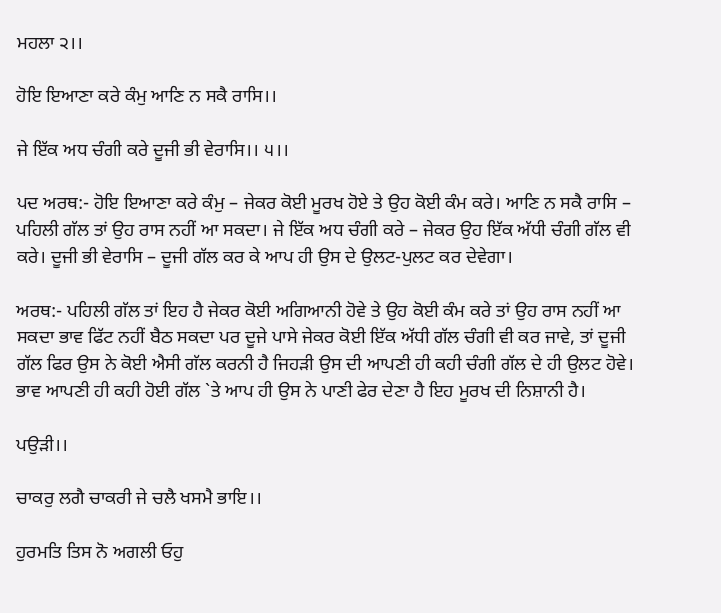ਮਹਲਾ ੨।।

ਹੋਇ ਇਆਣਾ ਕਰੇ ਕੰਮੁ ਆਣਿ ਨ ਸਕੈ ਰਾਸਿ।।

ਜੇ ਇੱਕ ਅਧ ਚੰਗੀ ਕਰੇ ਦੂਜੀ ਭੀ ਵੇਰਾਸਿ।। ੫।।

ਪਦ ਅਰਥ:- ਹੋਇ ਇਆਣਾ ਕਰੇ ਕੰਮੁ – ਜੇਕਰ ਕੋਈ ਮੂਰਖ ਹੋਏ ਤੇ ਉਹ ਕੋਈ ਕੰਮ ਕਰੇ। ਆਣਿ ਨ ਸਕੈ ਰਾਸਿ – ਪਹਿਲੀ ਗੱਲ ਤਾਂ ਉਹ ਰਾਸ ਨਹੀਂ ਆ ਸਕਦਾ। ਜੇ ਇੱਕ ਅਧ ਚੰਗੀ ਕਰੇ – ਜੇਕਰ ਉਹ ਇੱਕ ਅੱਧੀ ਚੰਗੀ ਗੱਲ ਵੀ ਕਰੇ। ਦੂਜੀ ਭੀ ਵੇਰਾਸਿ – ਦੂਜੀ ਗੱਲ ਕਰ ਕੇ ਆਪ ਹੀ ਉਸ ਦੇ ਉਲਟ-ਪੁਲਟ ਕਰ ਦੇਵੇਗਾ।

ਅਰਥ:- ਪਹਿਲੀ ਗੱਲ ਤਾਂ ਇਹ ਹੈ ਜੇਕਰ ਕੋਈ ਅਗਿਆਨੀ ਹੋਵੇ ਤੇ ਉਹ ਕੋਈ ਕੰਮ ਕਰੇ ਤਾਂ ਉਹ ਰਾਸ ਨਹੀਂ ਆ ਸਕਦਾ ਭਾਵ ਫਿੱਟ ਨਹੀਂ ਬੈਠ ਸਕਦਾ ਪਰ ਦੂਜੇ ਪਾਸੇ ਜੇਕਰ ਕੋਈ ਇੱਕ ਅੱਧੀ ਗੱਲ ਚੰਗੀ ਵੀ ਕਰ ਜਾਵੇ, ਤਾਂ ਦੂਜੀ ਗੱਲ ਫਿਰ ਉਸ ਨੇ ਕੋਈ ਐਸੀ ਗੱਲ ਕਰਨੀ ਹੈ ਜਿਹੜੀ ਉਸ ਦੀ ਆਪਣੀ ਹੀ ਕਹੀ ਚੰਗੀ ਗੱਲ ਦੇ ਹੀ ਉਲਟ ਹੋਵੇ। ਭਾਵ ਆਪਣੀ ਹੀ ਕਹੀ ਹੋਈ ਗੱਲ `ਤੇ ਆਪ ਹੀ ਉਸ ਨੇ ਪਾਣੀ ਫੇਰ ਦੇਣਾ ਹੈ ਇਹ ਮੂਰਖ ਦੀ ਨਿਸ਼ਾਨੀ ਹੈ।

ਪਉੜੀ।।

ਚਾਕਰੁ ਲਗੈ ਚਾਕਰੀ ਜੇ ਚਲੈ ਖਸਮੈ ਭਾਇ।।

ਹੁਰਮਤਿ ਤਿਸ ਨੋ ਅਗਲੀ ਓਹੁ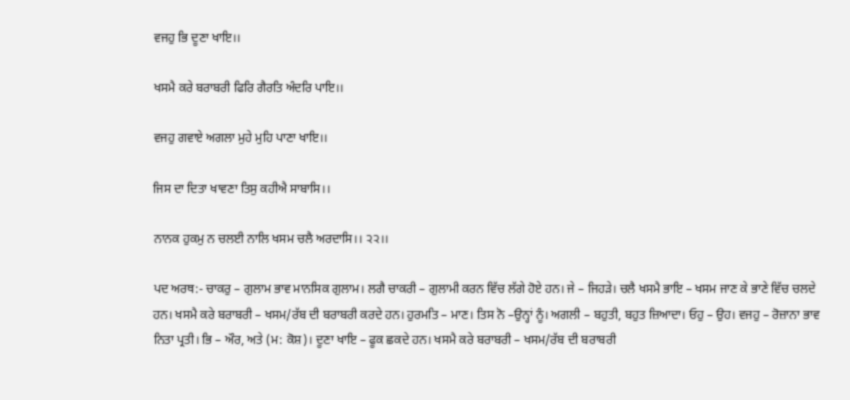ਵਜਹੁ ਭਿ ਦੂਣਾ ਖਾਇ।।

ਖਸਮੈ ਕਰੇ ਬਰਾਬਰੀ ਫਿਰਿ ਗੈਰਤਿ ਅੰਦਰਿ ਪਾਇ।।

ਵਜਹੁ ਗਵਾਏ ਅਗਲਾ ਮੁਹੇ ਮੁਹਿ ਪਾਣਾ ਖਾਇ।।

ਜਿਸ ਦਾ ਦਿਤਾ ਖਾਵਣਾ ਤਿਸੁ ਕਹੀਐ ਸਾਬਾਸਿ।।

ਨਾਨਕ ਹੁਕਮੁ ਨ ਚਲਈ ਨਾਲਿ ਖਸਮ ਚਲੈ ਅਰਦਾਸਿ।। ੨੨।।

ਪਦ ਅਰਥ:- ਚਾਕਰੁ – ਗੁਲਾਮ ਭਾਵ ਮਾਨਸਿਕ ਗੁਲਾਮ। ਲਗੈ ਚਾਕਰੀ – ਗੁਲਾਮੀ ਕਰਨ ਵਿੱਚ ਲੱਗੇ ਹੋਏ ਹਨ। ਜੇ – ਜਿਹੜੇ। ਚਲੈ ਖਸਮੈ ਭਾਇ – ਖਸਮ ਜਾਣ ਕੇ ਭਾਣੇ ਵਿੱਚ ਚਲਦੇ ਹਨ। ਖਸਮੈ ਕਰੇ ਬਰਾਬਰੀ – ਖਸਮ/ਰੱਬ ਦੀ ਬਰਾਬਰੀ ਕਰਦੇ ਹਨ। ਹੁਰਮਤਿ – ਮਾਣ। ਤਿਸ ਨੋ –ਉਨ੍ਹਾਂ ਨੂੰ। ਅਗਲੀ – ਬਹੁਤੀ, ਬਹੁਤ ਜ਼ਿਆਦਾ। ਓਹੁ – ਉਹ। ਵਜਹੁ – ਰੋਜ਼ਾਨਾ ਭਾਵ ਨਿਤਾ ਪ੍ਰਤੀ। ਭਿ – ਔਰ, ਅਤੇ (ਮ: ਕੋਸ਼)। ਦੂਣਾ ਖਾਇ – ਫੂਕ ਛਕਦੇ ਹਨ। ਖਸਮੈ ਕਰੇ ਬਰਾਬਰੀ – ਖਸਮ/ਰੱਬ ਦੀ ਬਰਾਬਰੀ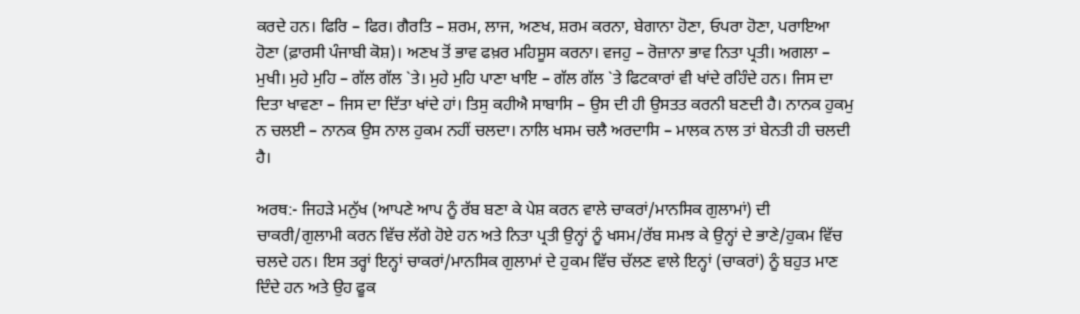ਕਰਦੇ ਹਨ। ਫਿਰਿ – ਫਿਰ। ਗੈਰਤਿ – ਸ਼ਰਮ, ਲਾਜ, ਅਣਖ, ਸ਼ਰਮ ਕਰਨਾ, ਬੇਗਾਨਾ ਹੋਣਾ, ਓਪਰਾ ਹੋਣਾ, ਪਰਾਇਆ ਹੋਣਾ (ਫ਼ਾਰਸੀ ਪੰਜਾਬੀ ਕੋਸ਼)। ਅਣਖ ਤੋਂ ਭਾਵ ਫਖ਼ਰ ਮਹਿਸੂਸ ਕਰਨਾ। ਵਜਹੁ – ਰੋਜ਼ਾਨਾ ਭਾਵ ਨਿਤਾ ਪ੍ਰਤੀ। ਅਗਲਾ – ਮੁਖੀ। ਮੁਹੇ ਮੁਹਿ – ਗੱਲ ਗੱਲ `ਤੇ। ਮੁਹੇ ਮੁਹਿ ਪਾਣਾ ਖਾਇ – ਗੱਲ ਗੱਲ `ਤੇ ਫਿਟਕਾਰਾਂ ਵੀ ਖਾਂਦੇ ਰਹਿੰਦੇ ਹਨ। ਜਿਸ ਦਾ ਦਿਤਾ ਖਾਵਣਾ – ਜਿਸ ਦਾ ਦਿੱਤਾ ਖਾਂਦੇ ਹਾਂ। ਤਿਸੁ ਕਹੀਐ ਸਾਬਾਸਿ – ਉਸ ਦੀ ਹੀ ਉਸਤਤ ਕਰਨੀ ਬਣਦੀ ਹੈ। ਨਾਨਕ ਹੁਕਮੁ ਨ ਚਲਈ – ਨਾਨਕ ਉਸ ਨਾਲ ਹੁਕਮ ਨਹੀਂ ਚਲਦਾ। ਨਾਲਿ ਖਸਮ ਚਲੈ ਅਰਦਾਸਿ – ਮਾਲਕ ਨਾਲ ਤਾਂ ਬੇਨਤੀ ਹੀ ਚਲਦੀ ਹੈ।

ਅਰਥ:- ਜਿਹੜੇ ਮਨੁੱਖ (ਆਪਣੇ ਆਪ ਨੂੰ ਰੱਬ ਬਣਾ ਕੇ ਪੇਸ਼ ਕਰਨ ਵਾਲੇ ਚਾਕਰਾਂ/ਮਾਨਸਿਕ ਗੁਲਾਮਾਂ) ਦੀ ਚਾਕਰੀ/ਗੁਲਾਮੀ ਕਰਨ ਵਿੱਚ ਲੱਗੇ ਹੋਏ ਹਨ ਅਤੇ ਨਿਤਾ ਪ੍ਰਤੀ ਉਨ੍ਹਾਂ ਨੂੰ ਖਸਮ/ਰੱਬ ਸਮਝ ਕੇ ਉਨ੍ਹਾਂ ਦੇ ਭਾਣੇ/ਹੁਕਮ ਵਿੱਚ ਚਲਦੇ ਹਨ। ਇਸ ਤਰ੍ਹਾਂ ਇਨ੍ਹਾਂ ਚਾਕਰਾਂ/ਮਾਨਸਿਕ ਗੁਲਾਮਾਂ ਦੇ ਹੁਕਮ ਵਿੱਚ ਚੱਲਣ ਵਾਲੇ ਇਨ੍ਹਾਂ (ਚਾਕਰਾਂ) ਨੂੰ ਬਹੁਤ ਮਾਣ ਦਿੰਦੇ ਹਨ ਅਤੇ ਉਹ ਫੂਕ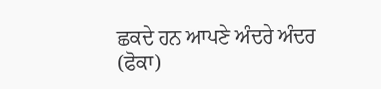ਛਕਦੇ ਹਨ ਆਪਣੇ ਅੰਦਰੇ ਅੰਦਰ (ਫੋਕਾ)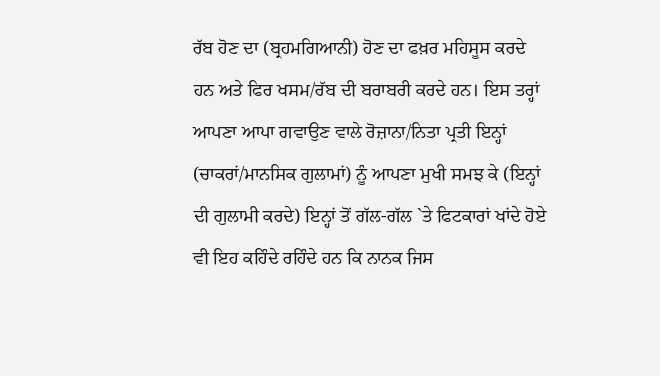ਰੱਬ ਹੋਣ ਦਾ (ਬ੍ਰਹਮਗਿਆਨੀ) ਹੋਣ ਦਾ ਫਖ਼ਰ ਮਹਿਸੂਸ ਕਰਦੇ ਹਨ ਅਤੇ ਫਿਰ ਖਸਮ/ਰੱਬ ਦੀ ਬਰਾਬਰੀ ਕਰਦੇ ਹਨ। ਇਸ ਤਰ੍ਹਾਂ ਆਪਣਾ ਆਪਾ ਗਵਾਉਣ ਵਾਲੇ ਰੋਜ਼ਾਨਾ/ਨਿਤਾ ਪ੍ਰਤੀ ਇਨ੍ਹਾਂ (ਚਾਕਰਾਂ/ਮਾਨਸਿਕ ਗੁਲਾਮਾਂ) ਨੂੰ ਆਪਣਾ ਮੁਖੀ ਸਮਝ ਕੇ (ਇਨ੍ਹਾਂ ਦੀ ਗੁਲਾਮੀ ਕਰਦੇ) ਇਨ੍ਹਾਂ ਤੋਂ ਗੱਲ-ਗੱਲ `ਤੇ ਫਿਟਕਾਰਾਂ ਖਾਂਦੇ ਹੋਏ ਵੀ ਇਹ ਕਹਿੰਦੇ ਰਹਿੰਦੇ ਹਨ ਕਿ ਨਾਨਕ ਜਿਸ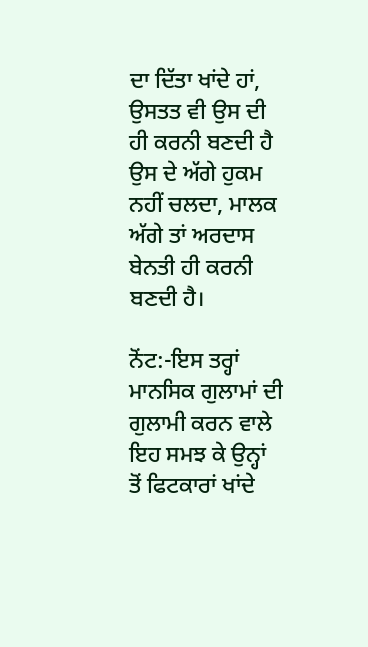ਦਾ ਦਿੱਤਾ ਖਾਂਦੇ ਹਾਂ, ਉਸਤਤ ਵੀ ਉਸ ਦੀ ਹੀ ਕਰਨੀ ਬਣਦੀ ਹੈ ਉਸ ਦੇ ਅੱਗੇ ਹੁਕਮ ਨਹੀਂ ਚਲਦਾ, ਮਾਲਕ ਅੱਗੇ ਤਾਂ ਅਰਦਾਸ ਬੇਨਤੀ ਹੀ ਕਰਨੀ ਬਣਦੀ ਹੈ।

ਨੋਂਟ:-ਇਸ ਤਰ੍ਹਾਂ ਮਾਨਸਿਕ ਗੁਲਾਮਾਂ ਦੀ ਗੁਲਾਮੀ ਕਰਨ ਵਾਲੇ ਇਹ ਸਮਝ ਕੇ ਉਨ੍ਹਾਂ ਤੋਂ ਫਿਟਕਾਰਾਂ ਖਾਂਦੇ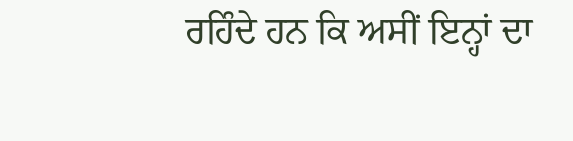ਰਹਿੰਦੇ ਹਨ ਕਿ ਅਸੀਂ ਇਨ੍ਹਾਂ ਦਾ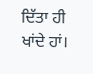ਦਿੱਤਾ ਹੀ ਖਾਂਦੇ ਹਾਂ।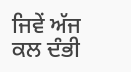ਜਿਵੇਂ ਅੱਜ ਕਲ ਦੰਭੀ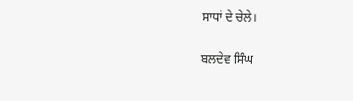ਸਾਧਾਂ ਦੇ ਚੇਲੇ।

ਬਲਦੇਵ ਸਿੰਘ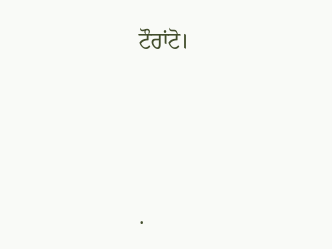ਟੌਰਾਂਟੋ।




.